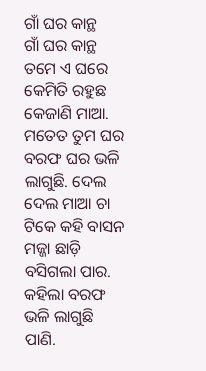ଗାଁ ଘର କାନ୍ଥ
ଗାଁ ଘର କାନ୍ଥ
ତମେ ଏ ଘରେ କେମିତି ରହୁଛ କେଜାଣି ମାଆ. ମତେତ ତୁମ ଘର ବରଫ ଘର ଭଳି ଲାଗୁଛି. ଦେଲ ଦେଲ ମାଆ ଚା ଟିକେ କହି ବାସନ ମଜ୍ଜା ଛାଡ଼ି ବସିଗଲା ପାର. କହିଲା ବରଫ ଭଳି ଲାଗୁଛି ପାଣି.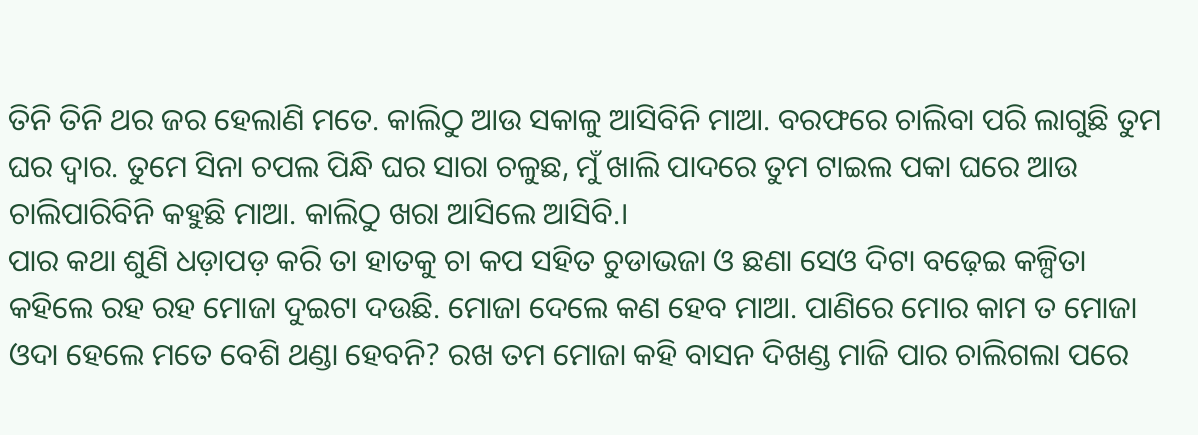ତିନି ତିନି ଥର ଜର ହେଲାଣି ମତେ. କାଲିଠୁ ଆଉ ସକାଳୁ ଆସିବିନି ମାଆ. ବରଫରେ ଚାଲିବା ପରି ଲାଗୁଛି ତୁମ ଘର ଦ୍ୱାର. ତୁମେ ସିନା ଚପଲ ପିନ୍ଧି ଘର ସାରା ଚଳୁଛ, ମୁଁ ଖାଲି ପାଦରେ ତୁମ ଟାଇଲ ପକା ଘରେ ଆଉ ଚାଲିପାରିବିନି କହୁଛି ମାଆ. କାଲିଠୁ ଖରା ଆସିଲେ ଆସିବି.।
ପାର କଥା ଶୁଣି ଧଡ଼ାପଡ଼ କରି ତା ହାତକୁ ଚା କପ ସହିତ ଚୁଡାଭଜା ଓ ଛଣା ସେଓ ଦିଟା ବଢ଼େଇ କଳ୍ପିତା କହିଲେ ରହ ରହ ମୋଜା ଦୁଇଟା ଦଉଛି. ମୋଜା ଦେଲେ କଣ ହେବ ମାଆ. ପାଣିରେ ମୋର କାମ ତ ମୋଜା ଓଦା ହେଲେ ମତେ ବେଶି ଥଣ୍ଡା ହେବନି? ରଖ ତମ ମୋଜା କହି ବାସନ ଦିଖଣ୍ଡ ମାଜି ପାର ଚାଲିଗଲା ପରେ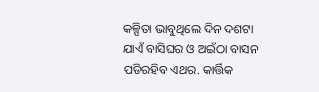କଳ୍ପିତା ଭାବୁଥିଲେ ଦିନ ଦଶଟା ଯାଏଁ ବାସିଘର ଓ ଅଇଁଠା ବାସନ ପଡିରହିବ ଏଥର. କାର୍ତ୍ତିକ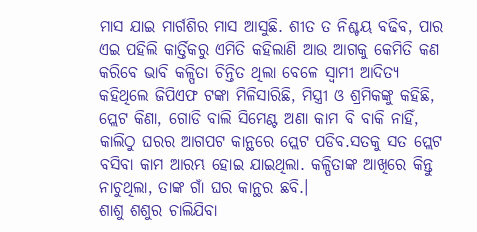ମାସ ଯାଇ ମାର୍ଗଶିର ମାସ ଆସୁଛି. ଶୀତ ତ ନିଶ୍ଚୟ ବଢିବ, ପାର ଏଇ ପହିଲି କାର୍ତ୍ତିକରୁ ଏମିତି କହିଲାଣି ଆଉ ଆଗକୁ କେମିତି କଣ କରିବେ ଭାବି କଳ୍ପିତା ଚିନ୍ତିତ ଥିଲା ବେଳେ ସ୍ୱାମୀ ଆଦିତ୍ୟ କହିଥିଲେ ଜିପିଏଫ ଟଙ୍କା ମିଳିସାରିଛି, ମିସ୍ତ୍ରୀ ଓ ଶ୍ରମିକଙ୍କୁ କହିଛି, ପ୍ଲେଟ କିଣା, ଗୋଡି ବାଲି ସିମେଣ୍ଟ ଅଣା କାମ ବି ବାକି ନାହିଁ, କାଲିଠୁ ଘରର ଆଗପଟ କାନ୍ଥରେ ପ୍ଲେଟ ପଡିବ.ସତକୁ ସତ ପ୍ଲେଟ ବସିବା କାମ ଆରମ୍ଭ ହୋଇ ଯାଇଥିଲା. କଳ୍ପିତାଙ୍କ ଆଖିରେ କିନ୍ତୁ ନାଚୁଥିଲା, ତାଙ୍କ ଗାଁ ଘର କାନ୍ଥର ଛବି.।
ଶାଶୁ ଶଶୁର ଚାଲିଯିବା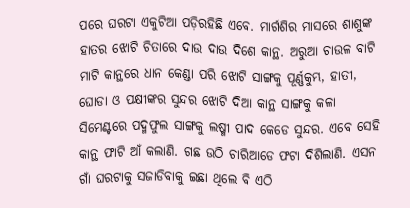ପରେ ଘରଟା ଏକୁଟିଆ ପଡ଼ିରହିଛି ଏବେ. ମାର୍ଗଶିର ମାସରେ ଶାଶୁଙ୍କ ହାତର ଝୋଟି ଚିତାରେ ଦାଉ ଦାଉ ଦିଶେ କାନ୍ଥ. ଅରୁଆ ଚାଉଳ ବାଟି ମାଟି କାନ୍ଥରେ ଧାନ କେଣ୍ଡା ପରି ଝୋଟି ସାଙ୍ଗକୁ ପୂର୍ଣ୍ଣକୁମ୍ଭ, ହାତୀ, ଘୋଡା ଓ ପକ୍ଷୀଙ୍କର ସୁନ୍ଦର ଝୋଟି ଦିଆ କାନ୍ଥ ସାଙ୍ଗକୁ କଳା ସିମେଣ୍ଟରେ ପଦ୍ମଫୁଲ ସାଙ୍ଗକୁ ଲଷ୍ମୀ ପାଦ କେଡେ ସୁନ୍ଦର. ଏବେ ସେହି କାନ୍ଥ ଫାଟି ଆଁ କଲାଣି. ଗଛ ଉଠି ଚାରିଆଡେ ଫଟା ଦିଶିଲାଣି. ଏସନ ଗାଁ ଘରଟାକୁ ସଜାଡିବାକୁ ଇଛା ଥିଲେ ବି ଏଠି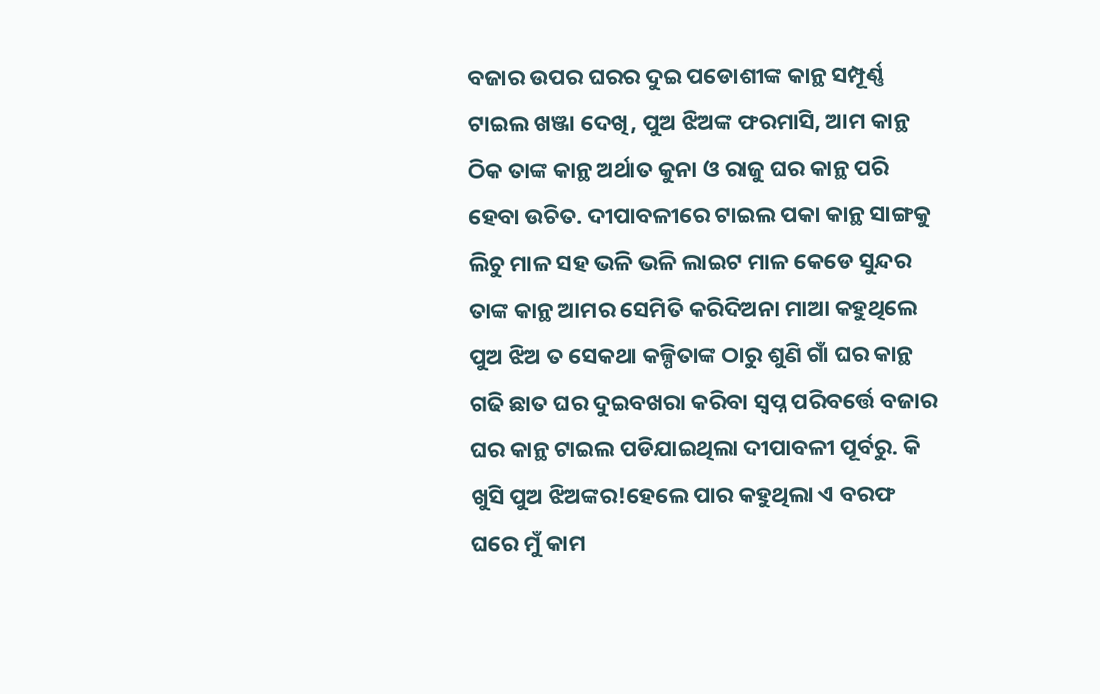ବଜାର ଉପର ଘରର ଦୁଇ ପଡୋଶୀଙ୍କ କାନ୍ଥ ସମ୍ପୂର୍ଣ୍ଣ ଟାଇଲ ଖଞ୍ଜା ଦେଖି, ପୁଅ ଝିଅଙ୍କ ଫରମାସି, ଆମ କାନ୍ଥ ଠିକ ତାଙ୍କ କାନ୍ଥ ଅର୍ଥାତ କୁନା ଓ ରାଜୁ ଘର କାନ୍ଥ ପରି ହେବା ଉଚିତ. ଦୀପାବଳୀରେ ଟାଇଲ ପକା କାନ୍ଥ ସାଙ୍ଗକୁ ଲିଚୁ ମାଳ ସହ ଭଳି ଭଳି ଲାଇଟ ମାଳ କେଡେ ସୁନ୍ଦର ତାଙ୍କ କାନ୍ଥ ଆମର ସେମିତି କରିଦିଅନା ମାଆ କହୁଥିଲେ ପୁଅ ଝିଅ ତ ସେକଥା କଳ୍ପିତାଙ୍କ ଠାରୁ ଶୁଣି ଗାଁ ଘର କାନ୍ଥ ଗଢି ଛାତ ଘର ଦୁଇବଖରା କରିବା ସ୍ବପ୍ନ ପରିବର୍ତ୍ତେ ବଜାର ଘର କାନ୍ଥ ଟାଇଲ ପଡିଯାଇଥିଲା ଦୀପାବଳୀ ପୂର୍ବରୁ. କି ଖୁସି ପୁଅ ଝିଅଙ୍କର!ହେଲେ ପାର କହୁଥିଲା ଏ ବରଫ ଘରେ ମୁଁ କାମ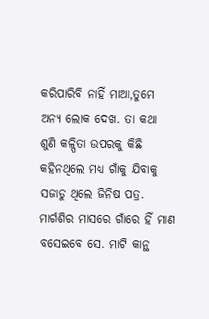କରିପାରିବି ନାହିଁ ମାଆ,ତୁମେ ଅନ୍ୟ ଲୋକ ଦେଖ. ତା କଥା ଶୁଣି କଳ୍ପିତା ଉପରକୁ କିଛି କହିନଥିଲେ ମଧ୍ୟ ଗାଁକୁ ଯିବାକୁ ସଜାଡୁ ଥିଲେ ଜିନିଷ ପତ୍ର. ମାର୍ଗଶିର ମାସରେ ଗାଁରେ ହିଁ ମାଣ ବସେଇବେ ସେ. ମାଟି କାନ୍ଥ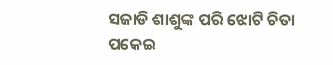ସଜାଡି ଶାଶୁଙ୍କ ପରି ଝୋଟି ଚିତା ପକେଇ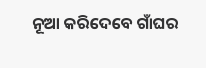ନୂଆ କରିଦେବେ ଗାଁଘର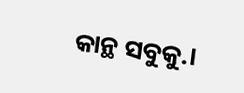କାନ୍ଥ ସବୁକୁ.।